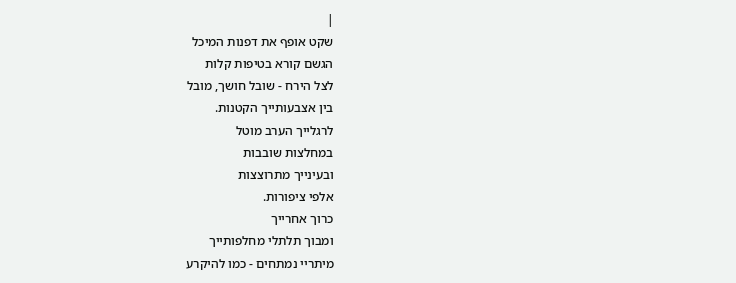|
שקט אופף את דפנות המיכל
הגשם קורא בטיפות קלות
לצל הירח - שובל חושך, מובל
בין אצבעותייך הקטנות.
לרגלייך הערב מוטל
במחלצות שובבות
ובעינייך מתרוצצות
אלפי ציפורות.
כרוך אחרייך
ומבוך תלתלי מחלפותייך
מיתריי נמתחים - כמו להיקרע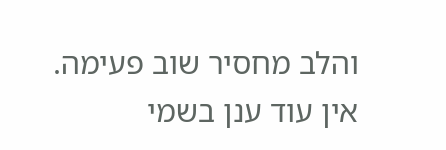והלב מחסיר שוב פעימה.
אין עוד ענן בשמי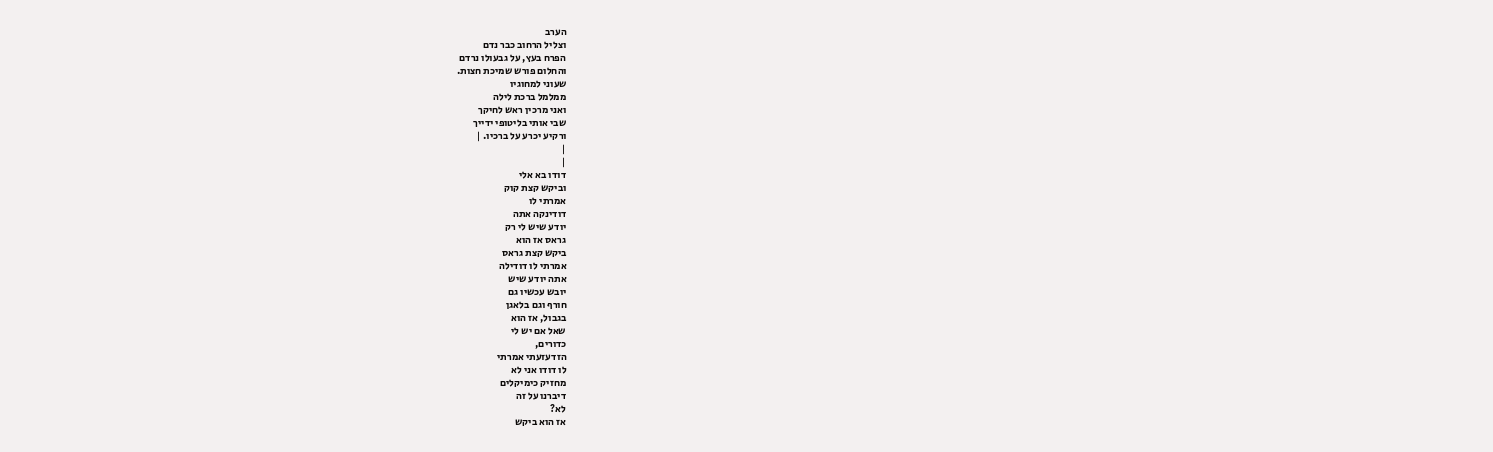הערב
וצליל הרחוב כבר נדם
הפרח בעץ, על גבעולו נרדם
והחלום פורש שמיכת חצות.
שעוני למחוגיו
ממלמל ברכת לילה
ואני מרכין ראש לחיקך
שבי אותי בליטופי ידייך
ורקיע יכרע על ברכיו. |
|
|
דודו בא אלי
וביקש קצת קוק
אמרתי לו
דודינקה אתה
יודע שיש לי רק
גראס אז הוא
ביקש קצת גראס
אמרתי לו דודילה
אתה יודע שיש
יובש עכשיו גם
חורף וגם בלאגן
בגבול, אז הוא
שאל אם יש לי
כדורים,
הזדעזעתי אמרתי
לו דודו אני לא
מחזיק כימיקלים
דיברנו על זה
לא?
אז הוא ביקש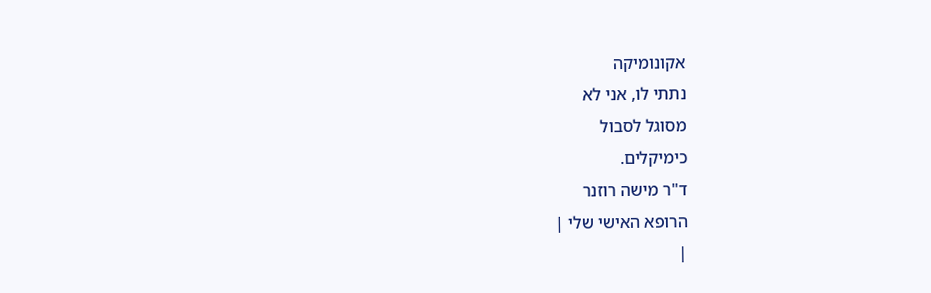אקונומיקה
נתתי לו, אני לא
מסוגל לסבול
כימיקלים.
ד"ר מישה רוזנר
הרופא האישי שלי |
|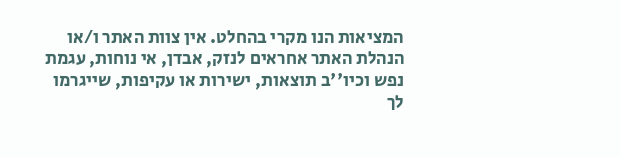המציאות הנו מקרי בהחלט. אין צוות האתר ו/או
הנהלת האתר אחראים לנזק, אבדן, אי נוחות, עגמת
נפש וכיו''ב תוצאות, ישירות או עקיפות, שייגרמו
לך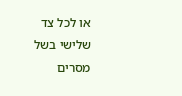או לכל צד שלישי בשל מסרים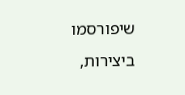שיפורסמו
ביצירות,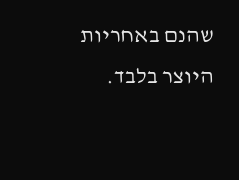שהנם באחריות היוצר בלבד.